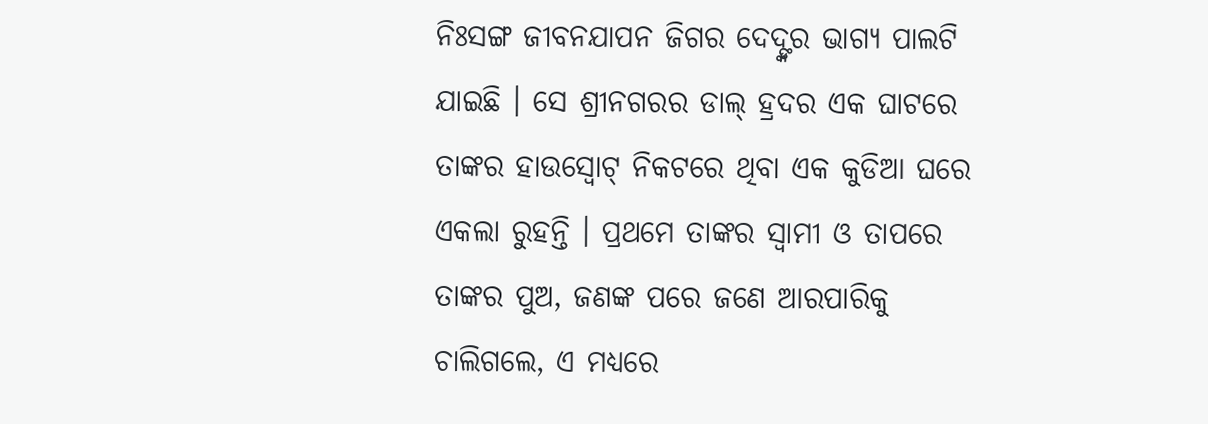ନିଃସଙ୍ଗ ଜୀବନଯାପନ ଜିଗର ଦେଦ୍ଙ୍କର ଭାଗ୍ୟ ପାଲଟି ଯାଇଛି । ସେ ଶ୍ରୀନଗରର ଡାଲ୍ ହ୍ରଦର ଏକ ଘାଟରେ ତାଙ୍କର ହାଉସ୍ବୋଟ୍ ନିକଟରେ ଥିବା ଏକ କୁଡିଆ ଘରେ ଏକଲା ରୁହନ୍ତି । ପ୍ରଥମେ ତାଙ୍କର ସ୍ୱାମୀ ଓ ତାପରେ ତାଙ୍କର ପୁଅ, ଜଣଙ୍କ ପରେ ଜଣେ ଆରପାରିକୁ ଚାଲିଗଲେ, ଏ ମଧ୍ୟରେ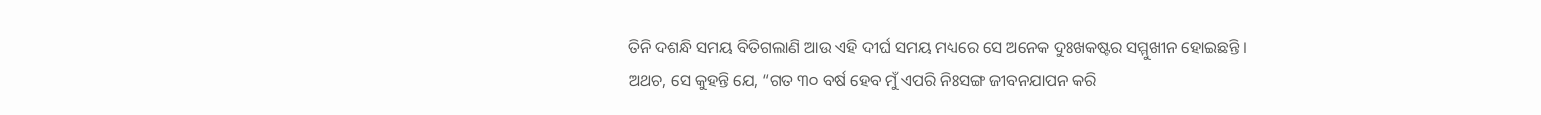ତିନି ଦଶନ୍ଧି ସମୟ ବିତିଗଲାଣି ଆଉ ଏହି ଦୀର୍ଘ ସମୟ ମଧ୍ୟରେ ସେ ଅନେକ ଦୁଃଖକଷ୍ଟର ସମ୍ମୁଖୀନ ହୋଇଛନ୍ତି ।
ଅଥଚ, ସେ କୁହନ୍ତି ଯେ, “ଗତ ୩୦ ବର୍ଷ ହେବ ମୁଁ ଏପରି ନିଃସଙ୍ଗ ଜୀବନଯାପନ କରି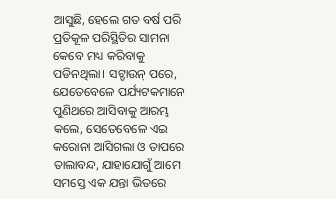ଆସୁଛି, ହେଲେ ଗତ ବର୍ଷ ପରି ପ୍ରତିକୂଳ ପରିସ୍ଥିତିର ସାମନା କେବେ ମଧ୍ୟ କରିବାକୁ ପଡିନଥିଲା। ସଟ୍ଡାଉନ୍ ପରେ, ଯେତେବେଳେ ପର୍ଯ୍ୟଟକମାନେ ପୁଣିଥରେ ଆସିବାକୁ ଆରମ୍ଭ କଲେ, ସେତେବେଳେ ଏଇ କରୋନା ଆସିଗଲା ଓ ତାପରେ ତାଲାବନ୍ଦ, ଯାହାଯୋଗୁଁ ଆମେ ସମସ୍ତେ ଏକ ଯନ୍ତା ଭିତରେ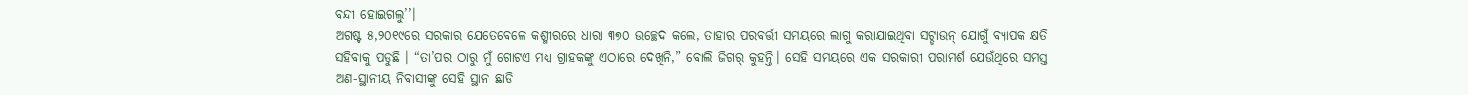ବନ୍ଦୀ ହୋଇଗଲୁ’’।
ଅଗଷ୍ଟ ୫,୨୦୧୯ରେ ସରକାର ଯେତେବେଳେ କଶ୍ମୀରରେ ଧାରା ୩୭୦ ଉଚ୍ଛେଦ କଲେ, ତାହାର ପରବର୍ତ୍ତୀ ସମୟରେ ଲାଗୁ କରାଯାଇଥିବା ସଟ୍ଡାଉନ୍ ଯୋଗୁଁ ବ୍ୟାପକ କ୍ଷତି ସହିବାକୁ ପଡୁଛି । “ତା’ପର ଠାରୁ ମୁଁ ଗୋଟଏ ମଧ୍ୟ ଗ୍ରାହକଙ୍କୁ ଏଠାରେ ଦେଖିନି,” ବୋଲି ଜିଗର୍ କୁହନ୍ତି। ସେହି ସମୟରେ ଏକ ସରକାରୀ ପରାମର୍ଶ ଯେଉଁଥିରେ ସମସ୍ତ ଅଣ-ସ୍ଥାନୀୟ ନିବାସୀଙ୍କୁ ସେହି ସ୍ଥାନ ଛାଡି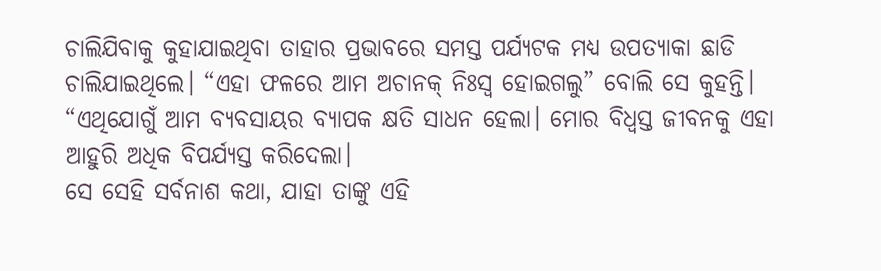ଚାଲିଯିବାକୁ କୁହାଯାଇଥିବା ତାହାର ପ୍ରଭାବରେ ସମସ୍ତ ପର୍ଯ୍ୟଟକ ମଧ୍ୟ ଉପତ୍ୟାକା ଛାଡି ଚାଲିଯାଇଥିଲେ। “ଏହା ଫଳରେ ଆମ ଅଚାନକ୍ ନିଃସ୍ୱ ହୋଇଗଲୁ” ବୋଲି ସେ କୁହନ୍ତି। “ଏଥିଯୋଗୁଁ ଆମ ବ୍ୟବସାୟର ବ୍ୟାପକ କ୍ଷତି ସାଧନ ହେଲା। ମୋର ବିଧ୍ୱସ୍ତ ଜୀବନକୁ ଏହା ଆହୁରି ଅଧିକ ବିପର୍ଯ୍ୟସ୍ତ କରିଦେଲା।
ସେ ସେହି ସର୍ବନାଶ କଥା, ଯାହା ତାଙ୍କୁ ଏହି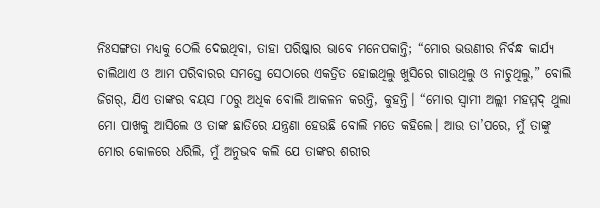ନିଃସଙ୍ଗତା ମଧ୍ୟକୁ ଠେଲି ଦେଇଥିବା, ତାହା ପରିଷ୍କାର ଭାବେ ମନେପକାନ୍ତି; “ମୋର ଭଉଣୀର ନିର୍ବନ୍ଧ କାର୍ଯ୍ୟ ଚାଲିଥାଏ ଓ ଆମ ପରିବାରର ସମସ୍ତେ ସେଠାରେ ଏକତ୍ରିତ ହୋଇଥିଲୁ ଖୁସିରେ ଗାଉଥିଲୁ ଓ ନାଚୁଥିଲୁ,” ବୋଲି ଜିଗର୍, ଯିଏ ତାଙ୍କର ବୟସ ୮୦ରୁ ଅଧିକ ବୋଲି ଆକଳନ କରନ୍ତି, କୁହନ୍ତି। “ମୋର ସ୍ୱାମୀ ଅଲ୍ଲୀ ମହମ୍ମଦ୍ ଥୁଲା ମୋ ପାଖକୁ ଆସିଲେ ଓ ତାଙ୍କ ଛାତିରେ ଯନ୍ତ୍ରଣା ହେଉଛି ବୋଲି ମତେ କହିଲେ। ଆଉ ତା’ପରେ, ମୁଁ ତାଙ୍କୁ ମୋର କୋଳରେ ଧରିଲି, ମୁଁ ଅନୁଭବ କଲି ଯେ ତାଙ୍କର ଶରୀର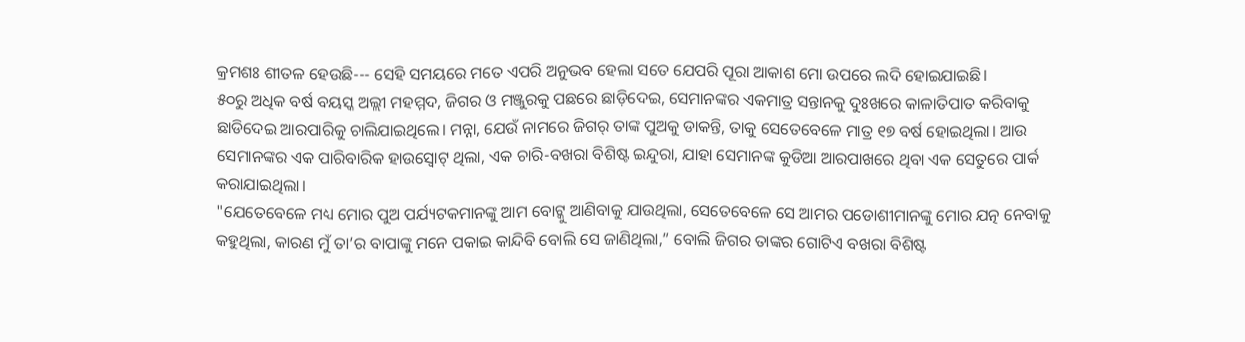କ୍ରମଶଃ ଶୀତଳ ହେଉଛି--- ସେହି ସମୟରେ ମତେ ଏପରି ଅନୁଭବ ହେଲା ସତେ ଯେପରି ପୂରା ଆକାଶ ମୋ ଉପରେ ଲଦି ହୋଇଯାଇଛି।
୫୦ରୁ ଅଧିକ ବର୍ଷ ବୟସ୍କ ଅଲ୍ଲୀ ମହମ୍ମଦ, ଜିଗର ଓ ମଞ୍ଜୁରକୁ ପଛରେ ଛାଡ଼ିଦେଇ, ସେମାନଙ୍କର ଏକମାତ୍ର ସନ୍ତାନକୁ ଦୁଃଖରେ କାଳାତିପାତ କରିବାକୁ ଛାଡିଦେଇ ଆରପାରିକୁ ଚାଲିଯାଇଥିଲେ। ମନ୍ନା, ଯେଉଁ ନାମରେ ଜିଗର୍ ତାଙ୍କ ପୁଅକୁ ଡାକନ୍ତି, ତାକୁ ସେତେବେଳେ ମାତ୍ର ୧୭ ବର୍ଷ ହୋଇଥିଲା। ଆଉ ସେମାନଙ୍କର ଏକ ପାରିବାରିକ ହାଉସ୍ବୋଟ୍ ଥିଲା, ଏକ ଚାରି-ବଖରା ବିଶିଷ୍ଟ ଇନ୍ଦୁରା, ଯାହା ସେମାନଙ୍କ କୁଡିଆ ଆରପାଖରେ ଥିବା ଏକ ସେତୁରେ ପାର୍କ କରାଯାଇଥିଲା।
"ଯେତେବେଳେ ମଧ୍ୟ ମୋର ପୁଅ ପର୍ଯ୍ୟଟକମାନଙ୍କୁ ଆମ ବୋଟ୍କୁ ଆଣିବାକୁ ଯାଉଥିଲା, ସେତେବେଳେ ସେ ଆମର ପଡୋଶୀମାନଙ୍କୁ ମୋର ଯତ୍ନ ନେବାକୁ କହୁଥିଲା, କାରଣ ମୁଁ ତା’ର ବାପାଙ୍କୁ ମନେ ପକାଇ କାନ୍ଦିବି ବୋଲି ସେ ଜାଣିଥିଲା,” ବୋଲି ଜିଗର ତାଙ୍କର ଗୋଟିଏ ବଖରା ବିଶିଷ୍ଟ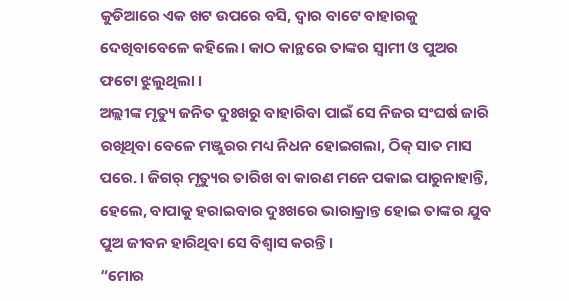କୁଡିଆରେ ଏକ ଖଟ ଉପରେ ବସି, ଦ୍ୱାର ବାଟେ ବାହାରକୁ ଦେଖିବାବେଳେ କହିଲେ। କାଠ କାନ୍ଥରେ ତାଙ୍କର ସ୍ୱାମୀ ଓ ପୁଅର ଫଟୋ ଝୁଲୁଥିଲା ।
ଅଲ୍ଲୀଙ୍କ ମୃତ୍ୟୁ ଜନିତ ଦୁଃଖରୁ ବାହାରିବା ପାଇଁ ସେ ନିଜର ସଂଘର୍ଷ ଜାରି ରଖିଥିବା ବେଳେ ମଞ୍ଜୁରର ମଧ୍ୟ ନିଧନ ହୋଇଗଲା, ଠିକ୍ ସାତ ମାସ ପରେ. । ଜିଗର୍ ମୃତ୍ୟୁର ତାରିଖ ବା କାରଣ ମନେ ପକାଇ ପାରୁନାହାନ୍ତି, ହେଲେ, ବାପାକୁ ହରାଇବାର ଦୁଃଖରେ ଭାରାକ୍ରାନ୍ତ ହୋଇ ତାଙ୍କର ଯୁବ ପୁଅ ଜୀବନ ହାରିଥିବା ସେ ବିଶ୍ୱାସ କରନ୍ତି ।
“ମୋର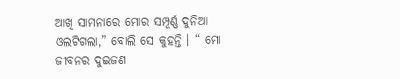ଆଖି ସାମନାରେ ମୋର ସମ୍ପୂର୍ଣ୍ଣ ଦୁନିଆ ଓଲଟିଗଲା,” ବୋଲି ସେ କୁହନ୍ତି । “ ମୋ ଜୀବନର ଦୁଇଜଣ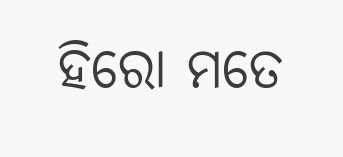ହିରୋ ମତେ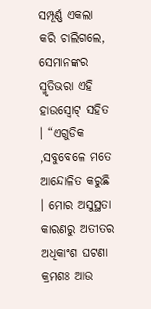ସମ୍ପୂର୍ଣ୍ଣ ଏକଲା କରି ଚାଲିଗଲେ, ସେମାନଙ୍କର ସ୍ମୃତିଭରା ଏହି ହାଉସ୍ବୋଟ୍ ସହିତ । “ଏଗୁଡିକ ,ସବୁବେଳେ ମତେ ଆନ୍ଦୋଳିତ କରୁଛି । ମୋର ଅସୁସ୍ଥତା କାରଣରୁ ଅତୀତର ଅଧିକାଂଶ ଘଟଣା କ୍ରମଶଃ ଆଉ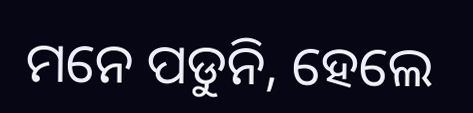ମନେ ପଡୁନି, ହେଲେ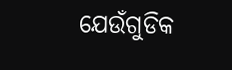ଯେଉଁଗୁଡିକ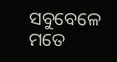ସବୁବେଳେ ମତେ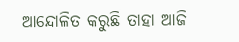ଆନ୍ଦୋଳିତ କରୁଛି ତାହା ଆଜି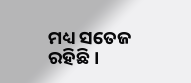ମଧ୍ୟ ସତେଜ ରହିଛି ।